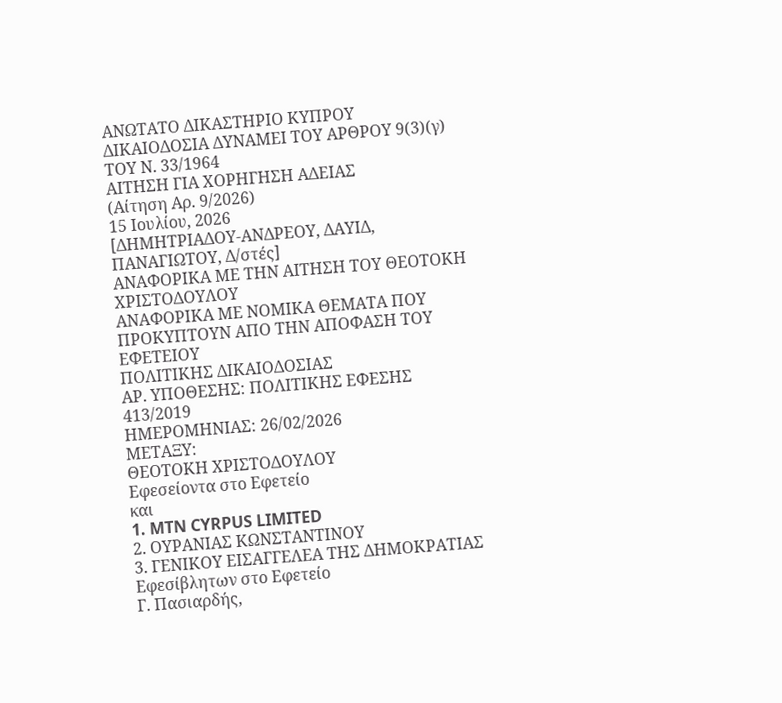ΑΝΩΤΑΤΟ ΔΙΚΑΣΤΗΡΙΟ ΚΥΠΡΟΥ
ΔΙΚΑΙΟΔΟΣΙΑ ΔΥΝΑΜΕΙ ΤΟΥ ΑΡΘΡΟΥ 9(3)(γ) ΤΟΥ Ν. 33/1964
ΑΙΤΗΣΗ ΓΙΑ ΧΟΡΗΓΗΣΗ ΑΔΕΙΑΣ
(Αίτηση Αρ. 9/2026)
15 Ιουλίου, 2026
[ΔΗΜΗΤΡΙΑΔΟΥ-ΑΝΔΡΕΟΥ, ΔΑΥΙΔ, ΠΑΝΑΓΙΩΤΟΥ, Δ/στές]
ΑΝΑΦΟΡΙΚΑ ΜΕ ΤΗΝ ΑΙΤΗΣΗ ΤΟΥ ΘΕΟΤΟΚΗ ΧΡΙΣΤΟΔΟΥΛΟΥ
ΑΝΑΦΟΡΙΚΑ ΜΕ NOΜΙΚΑ ΘΕΜΑΤΑ ΠΟΥ ΠΡΟΚΥΠΤΟΥΝ ΑΠΟ ΤΗΝ ΑΠΟΦΑΣΗ ΤΟΥ ΕΦΕΤΕΙΟΥ
ΠΟΛΙΤΙΚΗΣ ΔΙΚΑΙΟΔΟΣΙΑΣ
ΑΡ. ΥΠΟΘΕΣΗΣ: ΠΟΛΙΤΙΚΗΣ ΕΦΕΣΗΣ 413/2019
ΗΜΕΡΟΜΗΝΙΑΣ: 26/02/2026
ΜΕΤΑΞΥ:
ΘΕΟΤΟΚΗ ΧΡΙΣΤΟΔΟΥΛΟΥ
Εφεσείοντα στο Εφετείο
και
1. MTN CYRPUS LIMITED
2. ΟΥΡΑΝΙΑΣ ΚΩΝΣΤΑΝΤΙΝΟΥ
3. ΓΕΝΙΚΟΥ ΕΙΣΑΓΓΕΛΕΑ ΤΗΣ ΔΗΜΟΚΡΑΤΙΑΣ
Εφεσίβλητων στο Εφετείο
Γ. Πασιαρδής,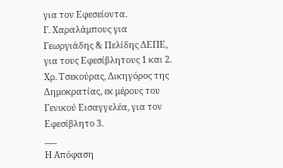για τον Εφεσείοντα.
Γ. Χαραλάμπους για Γεωργιάδης & Πελίδης ΔΕΠΕ, για τους Εφεσίβλητους 1 και 2.
Χρ. Τσεκούρας, Δικηγόρος της Δημοκρατίας, εκ μέρους του Γενικού Εισαγγελέα, για τον Εφεσίβλητο 3.
___
Η Απόφαση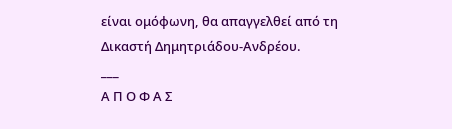είναι ομόφωνη, θα απαγγελθεί από τη
Δικαστή Δημητριάδου-Ανδρέου.
___
Α Π Ο Φ Α Σ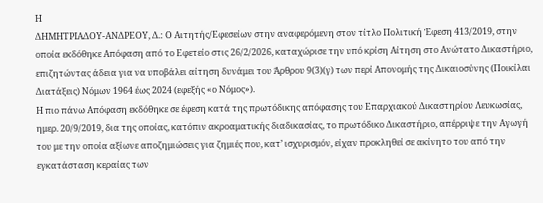Η
ΔΗΜΗΤΡΙΑΔΟΥ-ΑΝΔΡΕΟΥ, Δ.: Ο Αιτητής/Εφεσείων στην αναφερόμενη στον τίτλο Πολιτική Έφεση 413/2019, στην οποία εκδόθηκε Απόφαση από το Εφετείο στις 26/2/2026, καταχώρισε την υπό κρίση Αίτηση στο Ανώτατο Δικαστήριο, επιζητώντας άδεια για να υποβάλει αίτηση δυνάμει του Άρθρου 9(3)(γ) των περί Απονομής της Δικαιοσύνης (Ποικίλαι Διατάξεις) Νόμων 1964 έως 2024 (εφεξής «ο Νόμος»).
Η πιο πάνω Απόφαση εκδόθηκε σε έφεση κατά της πρωτόδικης απόφασης του Επαρχιακού Δικαστηρίου Λευκωσίας, ημερ. 20/9/2019, δια της οποίας, κατόπιν ακροαματικής διαδικασίας, το πρωτόδικο Δικαστήριο, απέρριψε την Αγωγή του με την οποία αξίωνε αποζημιώσεις για ζημιές που, κατ’ ισχυρισμόν, είχαν προκληθεί σε ακίνητο του από την εγκατάσταση κεραίας των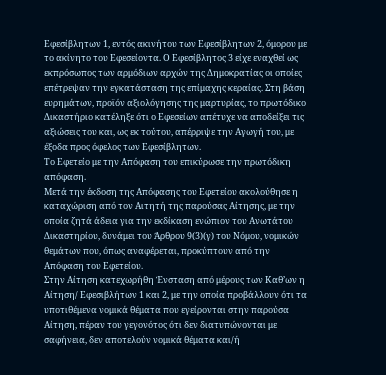Εφεσίβλητων 1, εντός ακινήτου των Εφεσίβλητων 2, όμορου με το ακίνητο του Εφεσείοντα. Ο Εφεσίβλητος 3 είχε εναχθεί ως εκπρόσωπος των αρμόδιων αρχών της Δημοκρατίας οι οποίες επέτρεψαν την εγκατάσταση της επίμαχης κεραίας. Στη βάση ευρημάτων, προϊόν αξιολόγησης της μαρτυρίας, το πρωτόδικο Δικαστήριο κατέληξε ότι ο Εφεσείων απέτυχε να αποδείξει τις αξιώσεις του και, ως εκ τούτου, απέρριψε την Αγωγή του, με έξοδα προς όφελος των Εφεσίβλητων.
Το Εφετείο με την Απόφαση του επικύρωσε την πρωτόδικη απόφαση.
Μετά την έκδοση της Απόφασης του Εφετείου ακολούθησε η καταχώριση από τον Αιτητή της παρούσας Αίτησης, με την οποία ζητά άδεια για την εκδίκαση ενώπιον του Ανωτάτου Δικαστηρίου, δυνάμει του Άρθρου 9(3)(γ) του Νόμου, νομικών θεμάτων που, όπως αναφέρεται, προκύπτουν από την Απόφαση του Εφετείου.
Στην Αίτηση κατεχωρήθη Ένσταση από μέρους των Καθ’ων η Αίτηση/ Εφεσιβλήτων 1 και 2, με την οποία προβάλλουν ότι τα υποτιθέμενα νομικά θέματα που εγείρονται στην παρούσα Αίτηση, πέραν του γεγονότος ότι δεν διατυπώνονται με σαφήνεια, δεν αποτελούν νομικά θέματα και/ή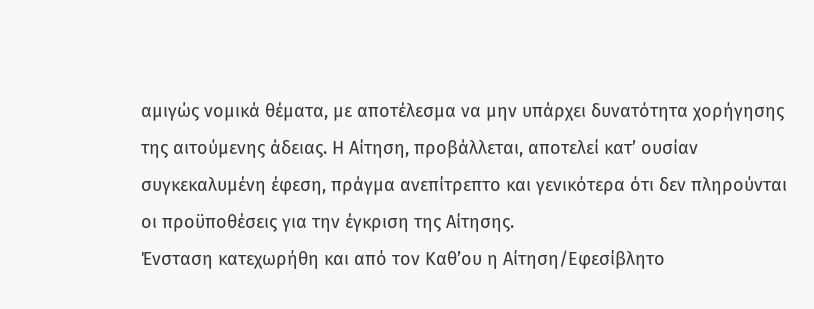αμιγώς νομικά θέματα, με αποτέλεσμα να μην υπάρχει δυνατότητα χορήγησης της αιτούμενης άδειας. Η Αίτηση, προβάλλεται, αποτελεί κατ’ ουσίαν συγκεκαλυμένη έφεση, πράγμα ανεπίτρεπτο και γενικότερα ότι δεν πληρούνται οι προϋποθέσεις για την έγκριση της Αίτησης.
Ένσταση κατεχωρήθη και από τον Καθ’ου η Αίτηση/Εφεσίβλητο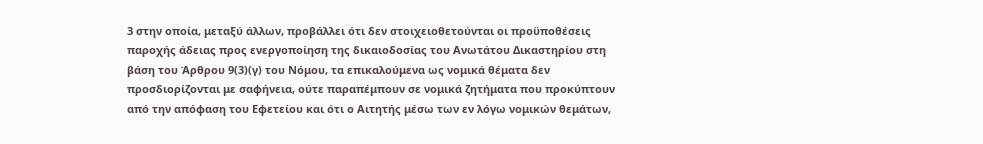3 στην οποία, μεταξύ άλλων, προβάλλει ότι δεν στοιχειοθετούνται οι προϋποθέσεις παροχής άδειας προς ενεργοποίηση της δικαιοδοσίας του Ανωτάτου Δικαστηρίου στη βάση του Άρθρου 9(3)(γ) του Νόμου, τα επικαλούμενα ως νομικά θέματα δεν προσδιορίζονται με σαφήνεια, ούτε παραπέμπουν σε νομικά ζητήματα που προκύπτουν από την απόφαση του Εφετείου και ότι ο Αιτητής μέσω των εν λόγω νομικών θεμάτων,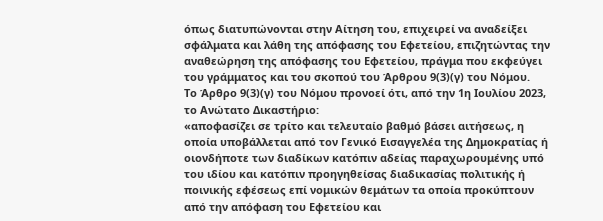όπως διατυπώνονται στην Αίτηση του, επιχειρεί να αναδείξει σφάλματα και λάθη της απόφασης του Εφετείου, επιζητώντας την αναθεώρηση της απόφασης του Εφετείου, πράγμα που εκφεύγει του γράμματος και του σκοπού του Άρθρου 9(3)(γ) του Νόμου.
Το Άρθρο 9(3)(γ) του Νόμου προνοεί ότι, από την 1η Ιουλίου 2023, το Ανώτατο Δικαστήριο:
«αποφασίζει σε τρίτο και τελευταίο βαθμό βάσει αιτήσεως, η οποία υποβάλλεται από τον Γενικό Εισαγγελέα της Δημοκρατίας ή οιονδήποτε των διαδίκων κατόπιν αδείας παραχωρουμένης υπό του ιδίου και κατόπιν προηγηθείσας διαδικασίας πολιτικής ή ποινικής εφέσεως επί νομικών θεμάτων τα οποία προκύπτουν από την απόφαση του Εφετείου και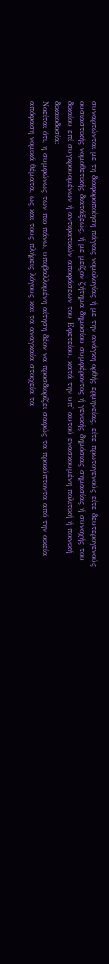συναρτώνται με τη διαφοροποίηση πάγιας νομολογίας ή με την ανάγκη ορθής ερμηνείας, είτε πρωτογενούς είτε δευτερογενούς ουσιαστικής νομοθετικής διατάξεως, ή με μείζον ζήτημα δημοσίου συμφέροντος ή γενικής δημόσιας σημασίας ή συνοχής του δικαίου επί συγκρουομένων ή αντιφατικών αποφάσεων του Εφετείου, κατά την υπ' αυτού ενασκουμένη πολιτική ή ποινική δικαιοδοσία:
Νοείται ότι, η συμφώνως των πιο πάνω, υποβαλλομένη αίτηση δέον να προσδιορίζει σαφώς τα προκύπτοντα από την οικεία απόφαση νομικά θέματα, ως και τους πλήρεις λόγους και τα αναγκαία στοιχεία τα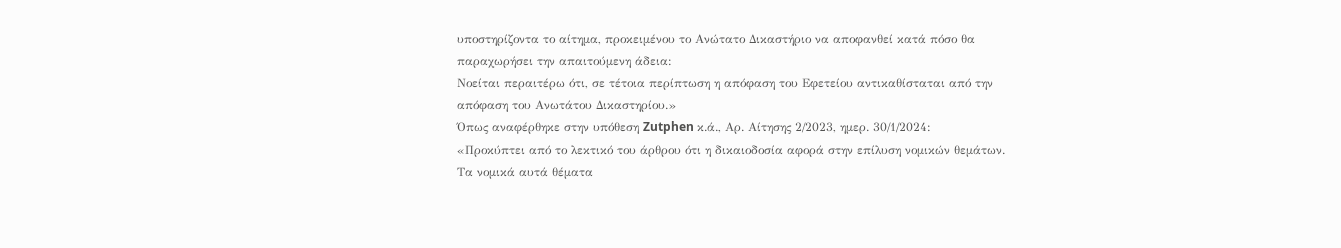υποστηρίζοντα το αίτημα, προκειμένου το Ανώτατο Δικαστήριο να αποφανθεί κατά πόσο θα παραχωρήσει την απαιτούμενη άδεια:
Νοείται περαιτέρω ότι, σε τέτοια περίπτωση η απόφαση του Εφετείου αντικαθίσταται από την απόφαση του Ανωτάτου Δικαστηρίου.»
Όπως αναφέρθηκε στην υπόθεση Zutphen κ.ά., Αρ. Αίτησης 2/2023, ημερ. 30/1/2024:
«Προκύπτει από το λεκτικό του άρθρου ότι η δικαιοδοσία αφορά στην επίλυση νομικών θεμάτων. Τα νομικά αυτά θέματα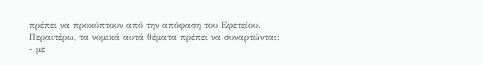πρέπει να προκύπτουν από την απόφαση του Εφετείου. Περαιτέρω, τα νομικά αυτά θέματα πρέπει να συναρτώνται:
- με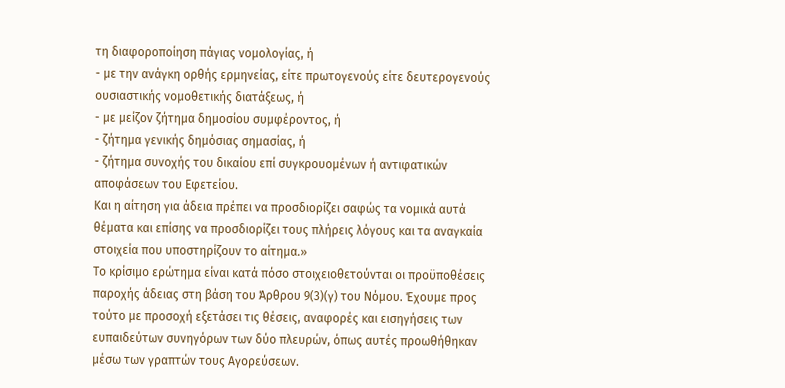τη διαφοροποίηση πάγιας νομολογίας, ή
- με την ανάγκη ορθής ερμηνείας, είτε πρωτογενούς είτε δευτερογενούς ουσιαστικής νομοθετικής διατάξεως, ή
- με μείζον ζήτημα δημοσίου συμφέροντος, ή
- ζήτημα γενικής δημόσιας σημασίας, ή
- ζήτημα συνοχής του δικαίου επί συγκρουομένων ή αντιφατικών αποφάσεων του Εφετείου.
Και η αίτηση για άδεια πρέπει να προσδιορίζει σαφώς τα νομικά αυτά θέματα και επίσης να προσδιορίζει τους πλήρεις λόγους και τα αναγκαία στοιχεία που υποστηρίζουν το αίτημα.»
Το κρίσιμο ερώτημα είναι κατά πόσο στοιχειοθετούνται οι προϋποθέσεις παροχής άδειας στη βάση του Άρθρου 9(3)(γ) του Νόμου. Έχουμε προς τούτο με προσοχή εξετάσει τις θέσεις, αναφορές και εισηγήσεις των ευπαιδεύτων συνηγόρων των δύο πλευρών, όπως αυτές προωθήθηκαν μέσω των γραπτών τους Αγορεύσεων.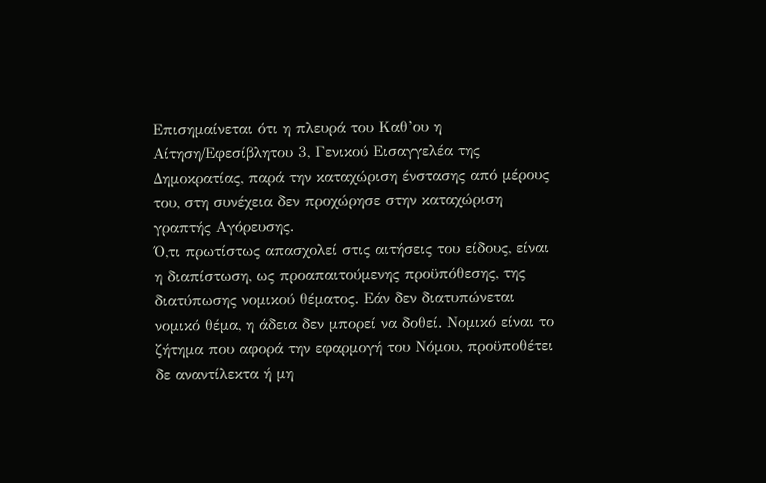Επισημαίνεται ότι η πλευρά του Καθ’ου η Αίτηση/Εφεσίβλητου 3, Γενικού Εισαγγελέα της Δημοκρατίας, παρά την καταχώριση ένστασης από μέρους του, στη συνέχεια δεν προχώρησε στην καταχώριση γραπτής Αγόρευσης.
Ό,τι πρωτίστως απασχολεί στις αιτήσεις του είδους, είναι η διαπίστωση, ως προαπαιτούμενης προϋπόθεσης, της διατύπωσης νομικού θέματος. Εάν δεν διατυπώνεται νομικό θέμα, η άδεια δεν μπορεί να δοθεί. Νομικό είναι το ζήτημα που αφορά την εφαρμογή του Νόμου, προϋποθέτει δε αναντίλεκτα ή μη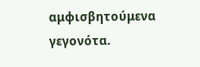αμφισβητούμενα γεγονότα.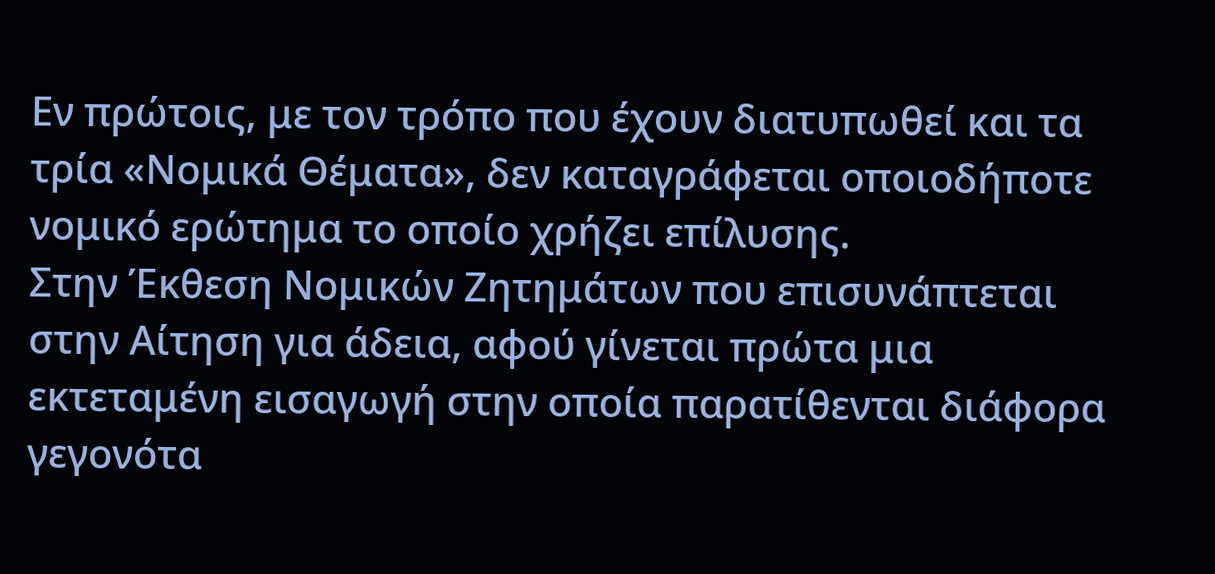Εν πρώτοις, με τον τρόπο που έχουν διατυπωθεί και τα τρία «Νομικά Θέματα», δεν καταγράφεται οποιοδήποτε νομικό ερώτημα το οποίο χρήζει επίλυσης.
Στην Έκθεση Νομικών Ζητημάτων που επισυνάπτεται στην Αίτηση για άδεια, αφού γίνεται πρώτα μια εκτεταμένη εισαγωγή στην οποία παρατίθενται διάφορα γεγονότα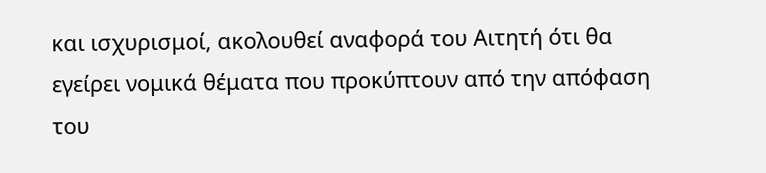και ισχυρισμοί, ακολουθεί αναφορά του Αιτητή ότι θα εγείρει νομικά θέματα που προκύπτουν από την απόφαση του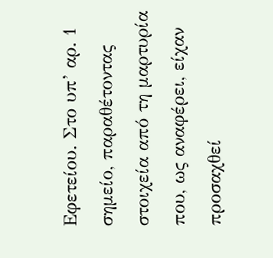Εφετείου. Στο υπ’ αρ. 1 σημείο, παραθέτοντας στοιχεία από τη μαρτυρία που, ως αναφέρει, είχαν προσαχθεί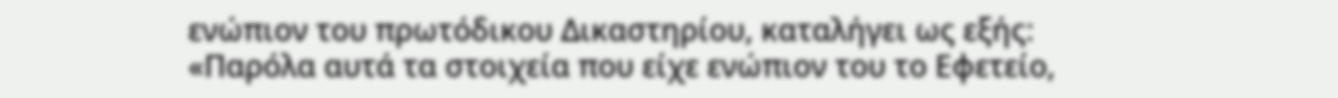ενώπιον του πρωτόδικου Δικαστηρίου, καταλήγει ως εξής:
«Παρόλα αυτά τα στοιχεία που είχε ενώπιον του το Εφετείο,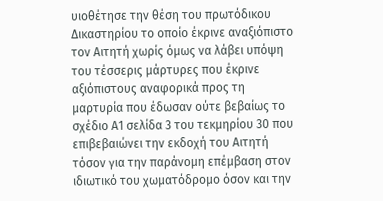υιοθέτησε την θέση του πρωτόδικου Δικαστηρίου το οποίο έκρινε αναξιόπιστο τον Αιτητή χωρίς όμως να λάβει υπόψη του τέσσερις μάρτυρες που έκρινε αξιόπιστους αναφορικά προς τη μαρτυρία που έδωσαν ούτε βεβαίως το σχέδιο Α1 σελίδα 3 του τεκμηρίου 30 που επιβεβαιώνει την εκδοχή του Αιτητή τόσον για την παράνομη επέμβαση στον ιδιωτικό του χωματόδρομο όσον και την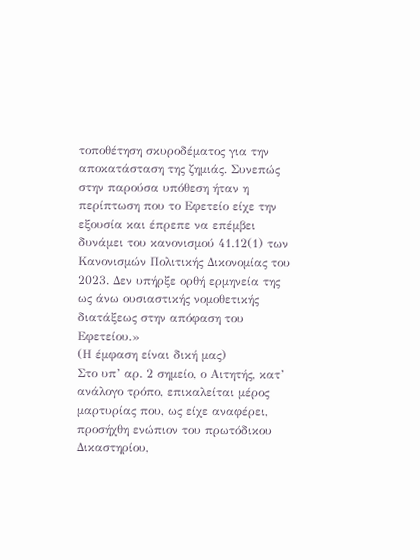τοποθέτηση σκυροδέματος για την αποκατάσταση της ζημιάς. Συνεπώς στην παρούσα υπόθεση ήταν η περίπτωση που το Εφετείο είχε την εξουσία και έπρεπε να επέμβει δυνάμει του κανονισμού 41.12(1) των Κανονισμών Πολιτικής Δικονομίας του 2023. Δεν υπήρξε ορθή ερμηνεία της ως άνω ουσιαστικής νομοθετικής διατάξεως στην απόφαση του Εφετείου.»
(Η έμφαση είναι δική μας)
Στο υπ’ αρ. 2 σημείο, ο Αιτητής, κατ’ ανάλογο τρόπο, επικαλείται μέρος μαρτυρίας που, ως είχε αναφέρει, προσήχθη ενώπιον του πρωτόδικου Δικαστηρίου,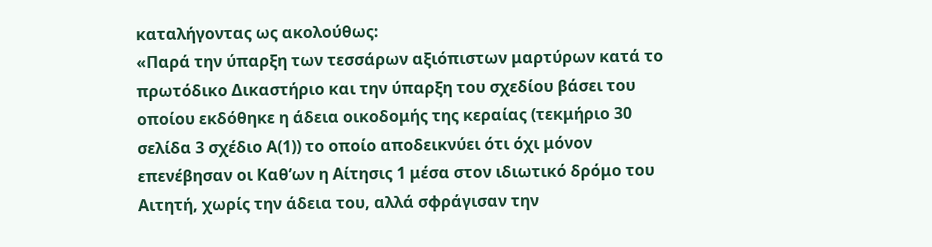καταλήγοντας ως ακολούθως:
«Παρά την ύπαρξη των τεσσάρων αξιόπιστων μαρτύρων κατά το πρωτόδικο Δικαστήριο και την ύπαρξη του σχεδίου βάσει του οποίου εκδόθηκε η άδεια οικοδομής της κεραίας (τεκμήριο 30 σελίδα 3 σχέδιο Α(1)) το οποίο αποδεικνύει ότι όχι μόνον επενέβησαν οι Καθ’ων η Αίτησις 1 μέσα στον ιδιωτικό δρόμο του Αιτητή, χωρίς την άδεια του, αλλά σφράγισαν την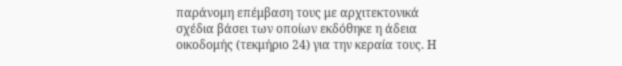παράνομη επέμβαση τους με αρχιτεκτονικά σχέδια βάσει των οποίων εκδόθηκε η άδεια οικοδομής (τεκμήριο 24) για την κεραία τους. Η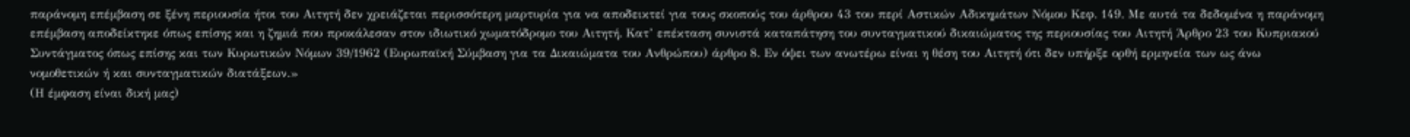παράνομη επέμβαση σε ξένη περιουσία ήτοι του Αιτητή δεν χρειάζεται περισσότερη μαρτυρία για να αποδεικτεί για τους σκοπούς του άρθρου 43 του περί Αστικών Αδικημάτων Νόμου Κεφ. 149. Με αυτά τα δεδομένα η παράνομη επέμβαση αποδείκτηκε όπως επίσης και η ζημιά που προκάλεσαν στον ιδιωτικό χωματόδρομο του Αιτητή. Κατ’ επέκταση συνιστά καταπάτηση του συνταγματικού δικαιώματος της περιουσίας του Αιτητή Άρθρο 23 του Κυπριακού Συντάγματος όπως επίσης και των Κυρωτικών Νόμων 39/1962 (Ευρωπαϊκή Σύμβαση για τα Δικαιώματα του Ανθρώπου) άρθρο 8. Εν όψει των ανωτέρω είναι η θέση του Αιτητή ότι δεν υπήρξε ορθή ερμηνεία των ως άνω νομοθετικών ή και συνταγματικών διατάξεων.»
(Η έμφαση είναι δική μας)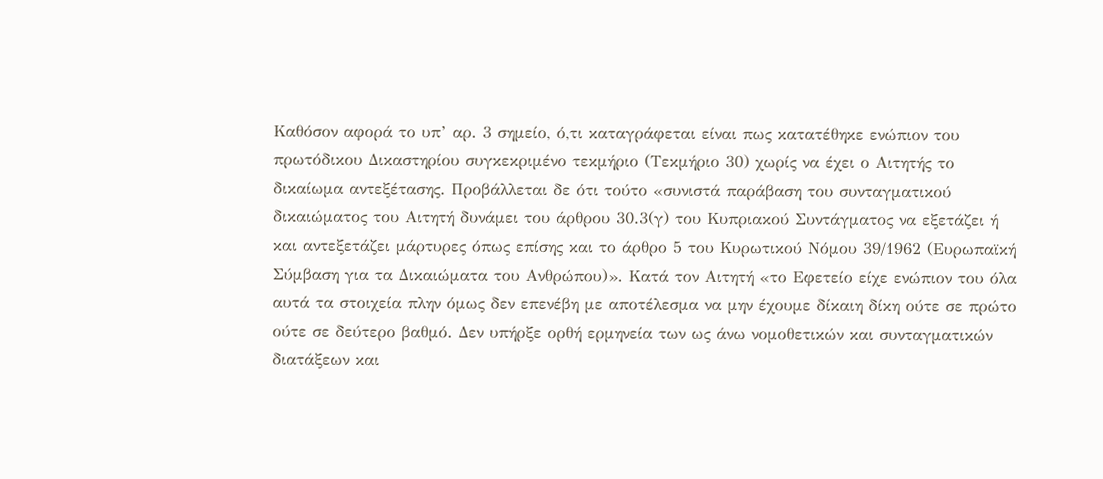Καθόσον αφορά το υπ’ αρ. 3 σημείο, ό,τι καταγράφεται είναι πως κατατέθηκε ενώπιον του πρωτόδικου Δικαστηρίου συγκεκριμένο τεκμήριο (Τεκμήριο 30) χωρίς να έχει ο Αιτητής το δικαίωμα αντεξέτασης. Προβάλλεται δε ότι τούτο «συνιστά παράβαση του συνταγματικού δικαιώματος του Αιτητή δυνάμει του άρθρου 30.3(γ) του Κυπριακού Συντάγματος να εξετάζει ή και αντεξετάζει μάρτυρες όπως επίσης και το άρθρο 5 του Κυρωτικού Νόμου 39/1962 (Ευρωπαϊκή Σύμβαση για τα Δικαιώματα του Ανθρώπου)». Κατά τον Αιτητή «το Εφετείο είχε ενώπιον του όλα αυτά τα στοιχεία πλην όμως δεν επενέβη με αποτέλεσμα να μην έχουμε δίκαιη δίκη ούτε σε πρώτο ούτε σε δεύτερο βαθμό. Δεν υπήρξε ορθή ερμηνεία των ως άνω νομοθετικών και συνταγματικών διατάξεων και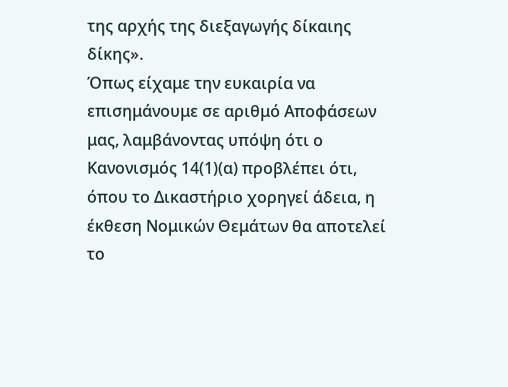της αρχής της διεξαγωγής δίκαιης δίκης».
Όπως είχαμε την ευκαιρία να επισημάνουμε σε αριθμό Αποφάσεων μας, λαμβάνοντας υπόψη ότι ο Κανονισμός 14(1)(α) προβλέπει ότι, όπου το Δικαστήριο χορηγεί άδεια, η έκθεση Νομικών Θεμάτων θα αποτελεί το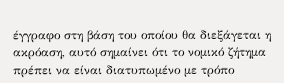έγγραφο στη βάση του οποίου θα διεξάγεται η ακρόαση, αυτό σημαίνει ότι το νομικό ζήτημα πρέπει να είναι διατυπωμένο με τρόπο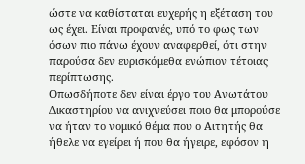ώστε να καθίσταται ευχερής η εξέταση του ως έχει. Είναι προφανές, υπό το φως των όσων πιο πάνω έχουν αναφερθεί, ότι στην παρούσα δεν ευρισκόμεθα ενώπιον τέτοιας περίπτωσης.
Οπωσδήποτε δεν είναι έργο του Ανωτάτου Δικαστηρίου να ανιχνεύσει ποιο θα μπορούσε να ήταν το νομικό θέμα που ο Αιτητής θα ήθελε να εγείρει ή που θα ήγειρε, εφόσον η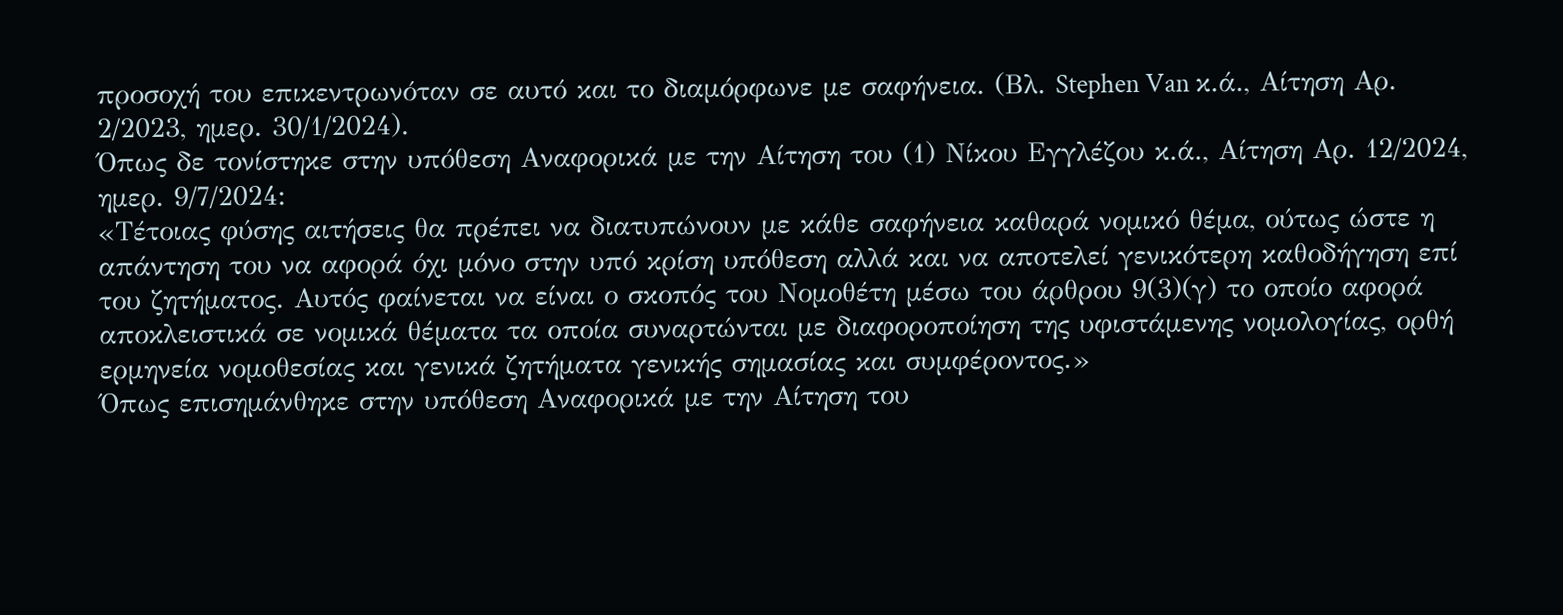προσοχή του επικεντρωνόταν σε αυτό και το διαμόρφωνε με σαφήνεια. (Βλ. Stephen Van κ.ά., Αίτηση Αρ. 2/2023, ημερ. 30/1/2024).
Όπως δε τονίστηκε στην υπόθεση Αναφορικά με την Αίτηση του (1) Νίκου Εγγλέζου κ.ά., Αίτηση Αρ. 12/2024, ημερ. 9/7/2024:
«Τέτοιας φύσης αιτήσεις θα πρέπει να διατυπώνουν με κάθε σαφήνεια καθαρά νομικό θέμα, ούτως ώστε η απάντηση του να αφορά όχι μόνο στην υπό κρίση υπόθεση αλλά και να αποτελεί γενικότερη καθοδήγηση επί του ζητήματος. Αυτός φαίνεται να είναι ο σκοπός του Νομοθέτη μέσω του άρθρου 9(3)(γ) το οποίο αφορά αποκλειστικά σε νομικά θέματα τα οποία συναρτώνται με διαφοροποίηση της υφιστάμενης νομολογίας, ορθή ερμηνεία νομοθεσίας και γενικά ζητήματα γενικής σημασίας και συμφέροντος.»
Όπως επισημάνθηκε στην υπόθεση Αναφορικά με την Αίτηση του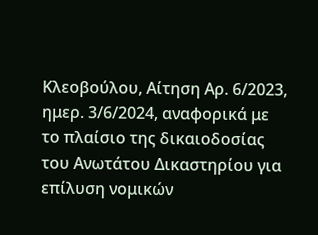Κλεοβούλου, Αίτηση Αρ. 6/2023, ημερ. 3/6/2024, αναφορικά με το πλαίσιο της δικαιοδοσίας του Ανωτάτου Δικαστηρίου για επίλυση νομικών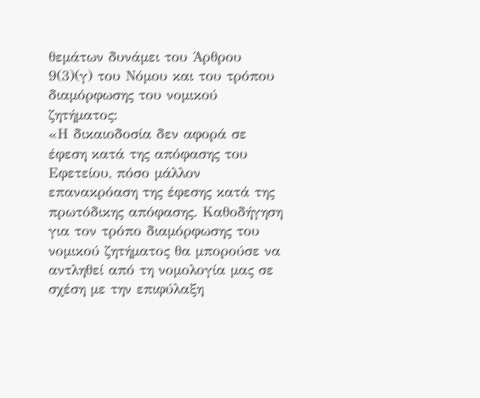θεμάτων δυνάμει του Άρθρου 9(3)(γ) του Νόμου και του τρόπου διαμόρφωσης του νομικού ζητήματος:
«Η δικαιοδοσία δεν αφορά σε έφεση κατά της απόφασης του Εφετείου, πόσο μάλλον επανακρόαση της έφεσης κατά της πρωτόδικης απόφασης. Καθοδήγηση για τον τρόπο διαμόρφωσης του νομικού ζητήματος θα μπορούσε να αντληθεί από τη νομολογία μας σε σχέση με την επιφύλαξη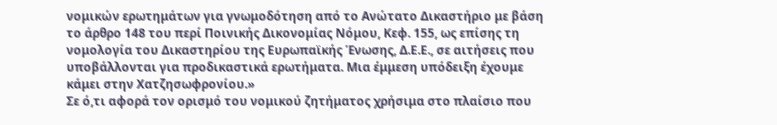νομικών ερωτημάτων για γνωμοδότηση από το Ανώτατο Δικαστήριο με βάση το άρθρο 148 του περί Ποινικής Δικονομίας Νόμου, Κεφ. 155, ως επίσης τη νομολογία του Δικαστηρίου της Ευρωπαϊκής Ένωσης, Δ.Ε.Ε., σε αιτήσεις που υποβάλλονται για προδικαστικά ερωτήματα. Μια έμμεση υπόδειξη έχουμε κάμει στην Χατζησωφρονίου.»
Σε ό,τι αφορά τον ορισμό του νομικού ζητήματος χρήσιμα στο πλαίσιο που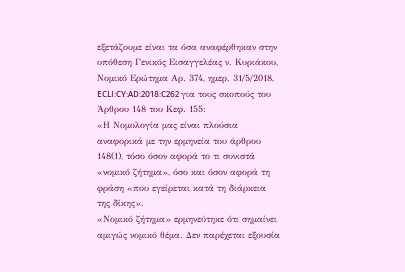εξετάζουμε είναι τα όσα αναφέρθηκαν στην υπόθεση Γενικός Εισαγγελέας ν. Κυριάκου, Νομικό Ερώτημα Αρ. 374, ημερ. 31/5/2018, ECLI:CY:AD:2018:C262 για τους σκοπούς του Άρθρου 148 του Κεφ. 155:
«Η Νομολογία μας είναι πλούσια αναφορικά με την ερμηνεία του άρθρου 148(1), τόσο όσον αφορά το τι συνιστά «νομικό ζήτημα», όσο και όσον αφορά τη φράση «που εγείρεται κατά τη διάρκεια της δίκης».
«Νομικό ζήτημα» ερμηνεύτηκε ότι σημαίνει αμιγώς νομικό θέμα. Δεν παρέχεται εξουσία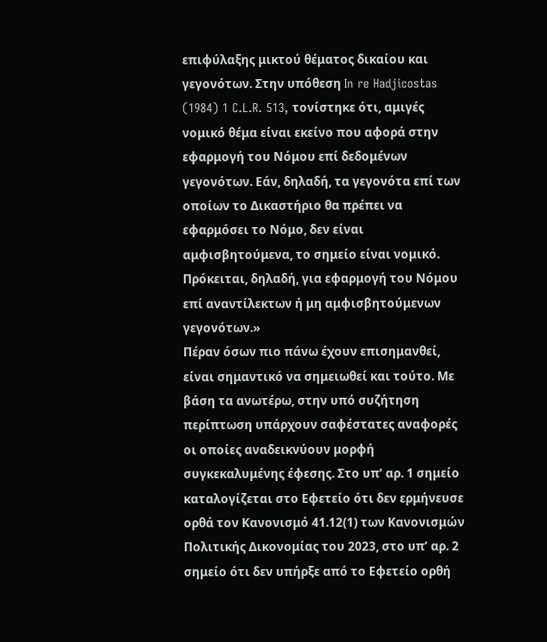επιφύλαξης μικτού θέματος δικαίου και γεγονότων. Στην υπόθεση In re Hadjicostas (1984) 1 C.L.R. 513, τονίστηκε ότι, αμιγές νομικό θέμα είναι εκείνο που αφορά στην εφαρμογή του Νόμου επί δεδομένων γεγονότων. Εάν, δηλαδή, τα γεγονότα επί των οποίων το Δικαστήριο θα πρέπει να εφαρμόσει το Νόμο, δεν είναι αμφισβητούμενα, το σημείο είναι νομικό. Πρόκειται, δηλαδή, για εφαρμογή του Νόμου επί αναντίλεκτων ή μη αμφισβητούμενων γεγονότων.»
Πέραν όσων πιο πάνω έχουν επισημανθεί, είναι σημαντικό να σημειωθεί και τούτο. Με βάση τα ανωτέρω, στην υπό συζήτηση περίπτωση υπάρχουν σαφέστατες αναφορές οι οποίες αναδεικνύουν μορφή συγκεκαλυμένης έφεσης. Στο υπ’ αρ. 1 σημείο καταλογίζεται στο Εφετείο ότι δεν ερμήνευσε ορθά τον Κανονισμό 41.12(1) των Κανονισμών Πολιτικής Δικονομίας του 2023, στο υπ’ αρ. 2 σημείο ότι δεν υπήρξε από το Εφετείο ορθή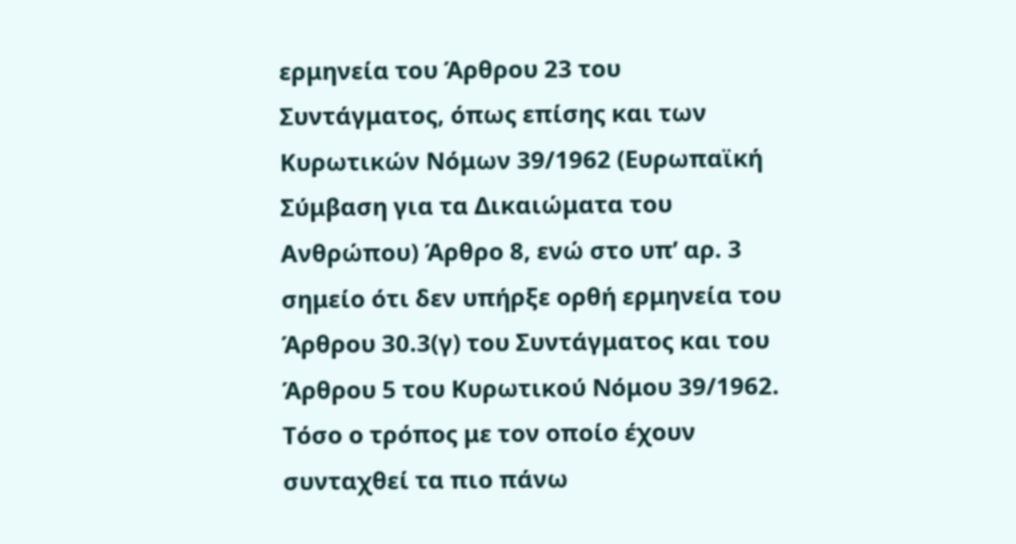ερμηνεία του Άρθρου 23 του Συντάγματος, όπως επίσης και των Κυρωτικών Νόμων 39/1962 (Ευρωπαϊκή Σύμβαση για τα Δικαιώματα του Ανθρώπου) Άρθρο 8, ενώ στο υπ’ αρ. 3 σημείο ότι δεν υπήρξε ορθή ερμηνεία του Άρθρου 30.3(γ) του Συντάγματος και του Άρθρου 5 του Κυρωτικού Νόμου 39/1962.
Τόσο ο τρόπος με τον οποίο έχουν συνταχθεί τα πιο πάνω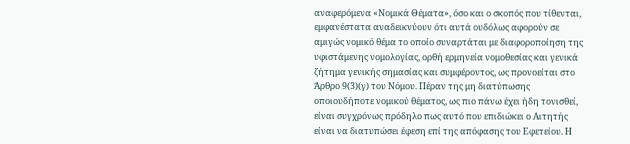αναφερόμενα «Νομικά Θέματα», όσο και ο σκοπός που τίθενται, εμφανέστατα αναδεικνύουν ότι αυτά ουδόλως αφορούν σε αμιγώς νομικό θέμα το οποίο συναρτάται με διαφοροποίηση της υφιστάμενης νομολογίας, ορθή ερμηνεία νομοθεσίας και γενικά ζήτημα γενικής σημασίας και συμφέροντος, ως προνοείται στο Άρθρο 9(3)(γ) του Νόμου. Πέραν της μη διατύπωσης οποιουδήποτε νομικού θέματος, ως πιο πάνω έχει ήδη τονισθεί, είναι συγχρόνως πρόδηλο πως αυτό που επιδιώκει ο Αιτητής είναι να διατυπώσει έφεση επί της απόφασης του Εφετείου. Η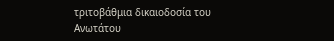τριτοβάθμια δικαιοδοσία του Ανωτάτου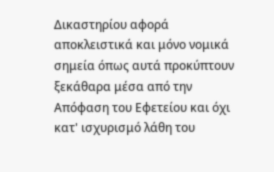Δικαστηρίου αφορά αποκλειστικά και μόνο νομικά σημεία όπως αυτά προκύπτουν ξεκάθαρα μέσα από την Απόφαση του Εφετείου και όχι κατ' ισχυρισμό λάθη του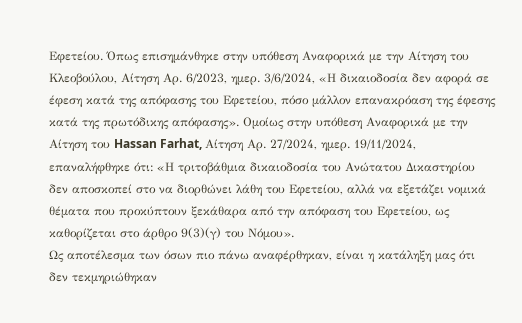Εφετείου. Όπως επισημάνθηκε στην υπόθεση Αναφορικά με την Αίτηση του Κλεοβούλου, Αίτηση Αρ. 6/2023, ημερ. 3/6/2024, «Η δικαιοδοσία δεν αφορά σε έφεση κατά της απόφασης του Εφετείου, πόσο μάλλον επανακρόαση της έφεσης κατά της πρωτόδικης απόφασης». Ομοίως στην υπόθεση Αναφορικά με την Αίτηση του Hassan Farhat, Αίτηση Αρ. 27/2024, ημερ. 19/11/2024, επαναλήφθηκε ότι: «Η τριτοβάθμια δικαιοδοσία του Ανώτατου Δικαστηρίου δεν αποσκοπεί στο να διορθώνει λάθη του Εφετείου, αλλά να εξετάζει νομικά θέματα που προκύπτουν ξεκάθαρα από την απόφαση του Εφετείου, ως καθορίζεται στο άρθρο 9(3)(γ) του Νόμου».
Ως αποτέλεσμα των όσων πιο πάνω αναφέρθηκαν, είναι η κατάληξη μας ότι δεν τεκμηριώθηκαν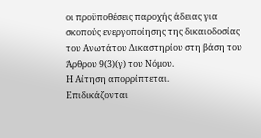οι προϋποθέσεις παροχής άδειας για σκοπούς ενεργοποίησης της δικαιοδοσίας του Ανωτάτου Δικαστηρίου στη βάση του Άρθρου 9(3)(γ) του Νόμου.
Η Αίτηση απορρίπτεται.
Επιδικάζονται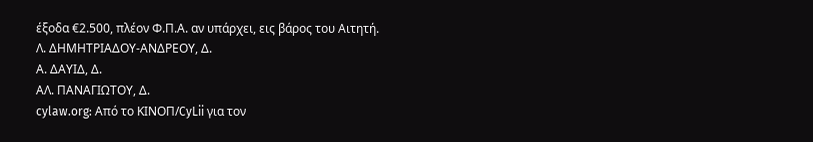έξοδα €2.500, πλέον Φ.Π.Α. αν υπάρχει, εις βάρος του Αιτητή.
Λ. ΔΗΜΗΤΡΙΑΔΟΥ-ΑΝΔΡΕΟΥ, Δ.
Α. ΔΑΥΙΔ, Δ.
ΑΛ. ΠΑΝΑΓΙΩΤΟΥ, Δ.
cylaw.org: Από το ΚΙΝOΠ/CyLii για τον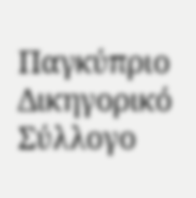Παγκύπριο Δικηγορικό Σύλλογο